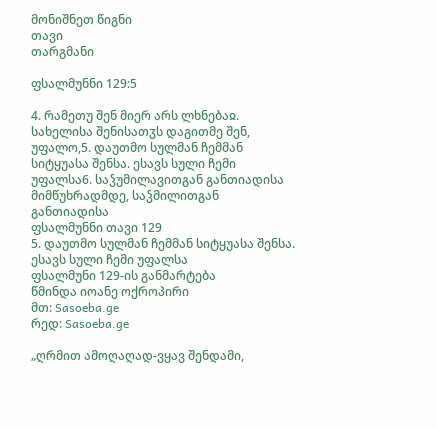მონიშნეთ წიგნი
თავი
თარგმანი

ფსალმუნნი 129:5

4. რამეთუ შენ მიერ არს ლხნებაჲ. სახელისა შენისათჳს დაგითმე შენ, უფალო,5. დაუთმო სულმან ჩემმან სიტყუასა შენსა. ესავს სული ჩემი უფალსა6. საჴუმილავითგან განთიადისა მიმწუხრადმდე, საჴმილითგან განთიადისა
ფსალმუნნი თავი 129
5. დაუთმო სულმან ჩემმან სიტყუასა შენსა. ესავს სული ჩემი უფალსა
ფსალმუნი 129-ის განმარტება
წმინდა იოანე ოქროპირი
მთ: Sasoeba.ge
რედ: Sasoeba.ge

„ღრმით ამოღაღად-ვყავ შენდამი,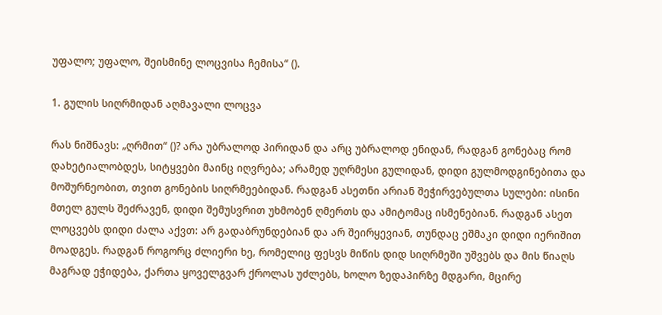უფალო; უფალო, შეისმინე ლოცვისა ჩემისა“ ().

1. გულის სიღრმიდან აღმავალი ლოცვა

რას ნიშნავს: „ღრმით“ ()? არა უბრალოდ პირიდან და არც უბრალოდ ენიდან, რადგან გონებაც რომ დახეტიალობდეს, სიტყვები მაინც იღვრება; არამედ უღრმესი გულიდან, დიდი გულმოდგინებითა და მოშურნეობით, თვით გონების სიღრმეებიდან. რადგან ასეთნი არიან შეჭირვებულთა სულები: ისინი მთელ გულს შეძრავენ, დიდი შემუსვრით უხმობენ ღმერთს და ამიტომაც ისმენებიან. რადგან ასეთ ლოცვებს დიდი ძალა აქვთ: არ გადაბრუნდებიან და არ შეირყევიან, თუნდაც ეშმაკი დიდი იერიშით მოადგეს. რადგან როგორც ძლიერი ხე, რომელიც ფესვს მიწის დიდ სიღრმეში უშვებს და მის წიაღს მაგრად ეჭიდება, ქართა ყოველგვარ ქროლას უძლებს, ხოლო ზედაპირზე მდგარი, მცირე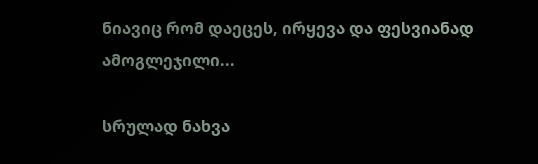ნიავიც რომ დაეცეს, ირყევა და ფესვიანად ამოგლეჯილი...

სრულად ნახვა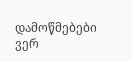დამოწმებები ვერ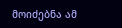მოიძებნა ამ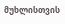მუხლისთვის